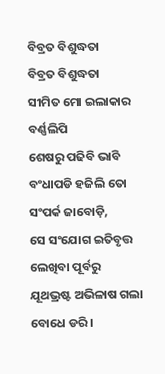ବିବ୍ରତ ବିଶୁଦ୍ଧତା
ବିବ୍ରତ ବିଶୁଦ୍ଧତା
ସୀମିତ ମୋ ଇଲାକାର ବର୍ଣ୍ଣଲିପି
ଶେଷରୁ ପଢିବି ଭାବି
ବଂଧାପଡି ହଜିଲି ତୋ ସଂପର୍କ ଜାବୋଡ଼ି,
ସେ ସଂଯୋଗ ଇତିବୃତ୍ତ ଲେଖିବା ପୂର୍ବରୁ
ଯୂଥଭ୍ରଷ୍ଟ ଅଭିଳାଷ ଗଲା ବୋଧେ ଡରି ।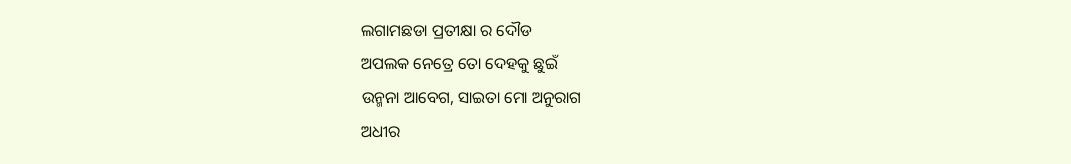ଲଗାମଛଡା ପ୍ରତୀକ୍ଷା ର ଦୌଡ
ଅପଲକ ନେତ୍ରେ ତୋ ଦେହକୁ ଛୁଇଁ
ଉନ୍ମନା ଆବେଗ, ସାଇତା ମୋ ଅନୁରାଗ
ଅଧୀର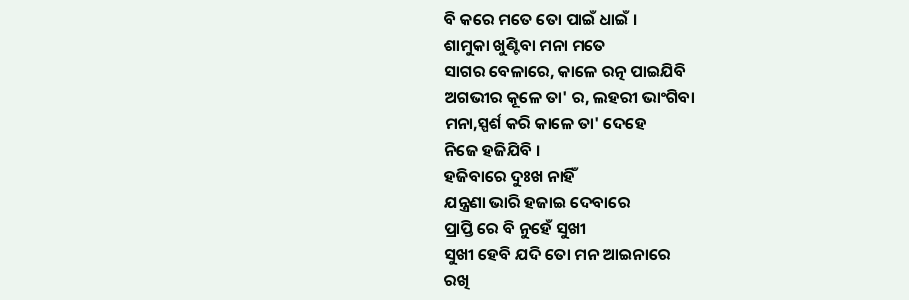ବି କରେ ମତେ ତୋ ପାଇଁ ଧାଇଁ ।
ଶାମୁକା ଖୁଣ୍ଟିବା ମନା ମତେ
ସାଗର ବେଳାରେ, କାଳେ ରତ୍ନ ପାଇଯିବି
ଅଗଭୀର କୂଳେ ତା' ର, ଲହରୀ ଭାଂଗିବା
ମନା,ସ୍ପର୍ଶ କରି କାଳେ ତା' ଦେହେ
ନିଜେ ହଜିଯିବି ।
ହଜିବାରେ ଦୁଃଖ ନାହିଁ
ଯନ୍ତ୍ରଣା ଭାରି ହଜାଇ ଦେବାରେ
ପ୍ରାପ୍ତି ରେ ବି ନୁହେଁ ସୁଖୀ
ସୁଖୀ ହେବି ଯଦି ତୋ ମନ ଆଇନାରେ
ରଖି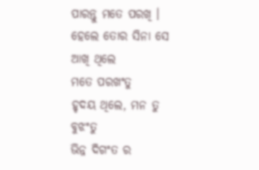ପାରନ୍ତୁ ମତେ ପରଖି ।
ହେଲେ ତୋର ସିନା ସେ ଆଖି ଥିଲେ
ମତେ ପରଖଂତୁ
ହୃଦୟ ଥିଲେ, ମନ ତୁ ବୁଝଂତୁ
ଭିନ୍ନ ଦିଗଂତ ର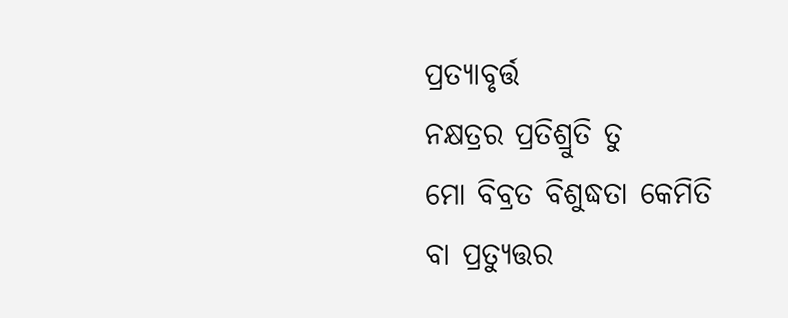ପ୍ରତ୍ଯାବୃର୍ତ୍ତ
ନକ୍ଷତ୍ରର ପ୍ରତିଶ୍ରୁତି ତୁ
ମୋ ବିବ୍ରତ ବିଶୁଦ୍ଧତା କେମିତି
ବା ପ୍ରତ୍ୟୁତ୍ତର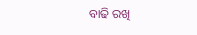ବାଢି ରଖି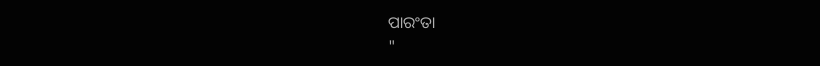ପାରଂତା
"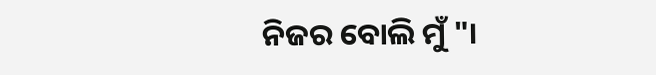ନିଜର ବୋଲି ମୁଁ "।